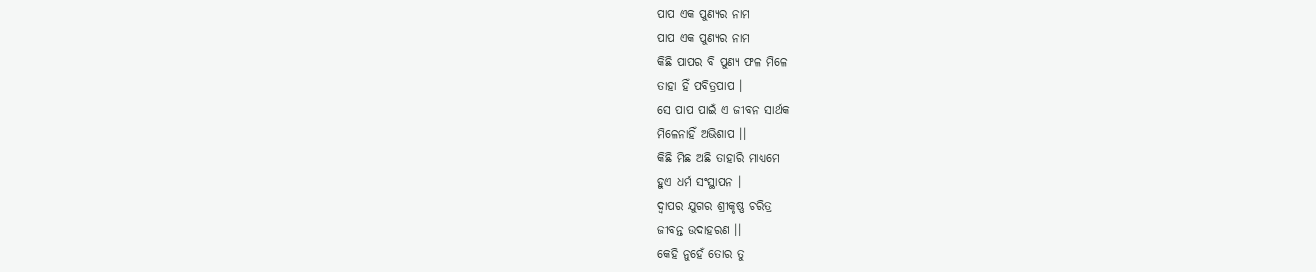ପାପ ଏକ ପୁଣ୍ୟର ନାମ
ପାପ ଏକ ପୁଣ୍ୟର ନାମ
କିଛି ପାପର ବି ପୁଣ୍ୟ ଫଳ ମିଳେ
ତାହା ହିଁ ପବିତ୍ରପାପ ।
ସେ ପାପ ପାଇଁ ଏ ଜୀବନ ସାର୍ଥକ
ମିଳେନାହିଁ ଅଭିଶାପ ।।
କିଛି ମିଛ ଅଛି ତାହାରି ମାଧ୍ୟମେ
ହୁଏ ଧର୍ମ ସଂସ୍ଥାପନ ।
ଦ୍ଵାପର ଯୁଗର ଶ୍ରୀକୃଷ୍ଣ ଚରିତ୍ର
ଜୀବନ୍ତ ଉଦାହରଣ ।।
କେହି ନୁହେଁ ତୋର ତୁ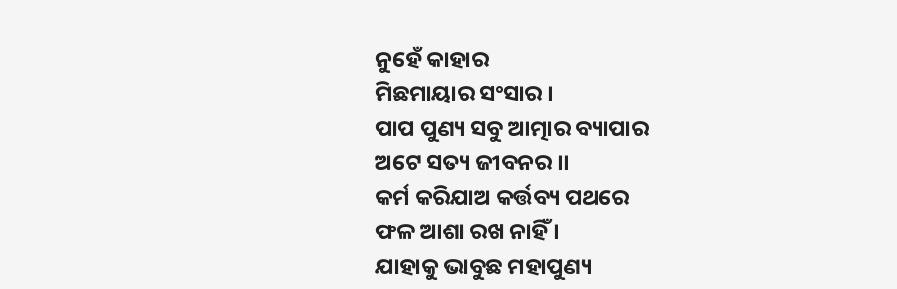ନୁହେଁ କାହାର
ମିଛମାୟାର ସଂସାର ।
ପାପ ପୁଣ୍ୟ ସବୁ ଆତ୍ମାର ବ୍ୟାପାର
ଅଟେ ସତ୍ୟ ଜୀବନର ।।
କର୍ମ କରିଯାଅ କର୍ତ୍ତବ୍ୟ ପଥରେ
ଫଳ ଆଶା ରଖ ନାହିଁ ।
ଯାହାକୁ ଭାବୁଛ ମହାପୁଣ୍ୟ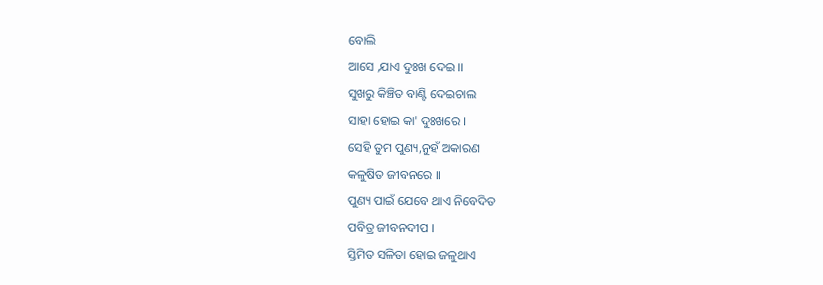ବୋଲି
ଆସେ ,ଯାଏ ଦୁଃଖ ଦେଇ ।।
ସୁଖରୁ କିଞ୍ଚିତ ବାଣ୍ଟି ଦେଇଚାଲ
ସାହା ହୋଇ କା' ଦୁଃଖରେ ।
ସେହି ତୁମ ପୁଣ୍ୟ,ନୁହଁ ଅକାରଣ
କଳୁଷିତ ଜୀବନରେ ।।
ପୁଣ୍ୟ ପାଇଁ ଯେବେ ଥାଏ ନିବେଦିତ
ପବିତ୍ର ଜୀବନଦୀପ ।
ସ୍ତିମିତ ସଳିତା ହୋଇ ଜଳୁଥାଏ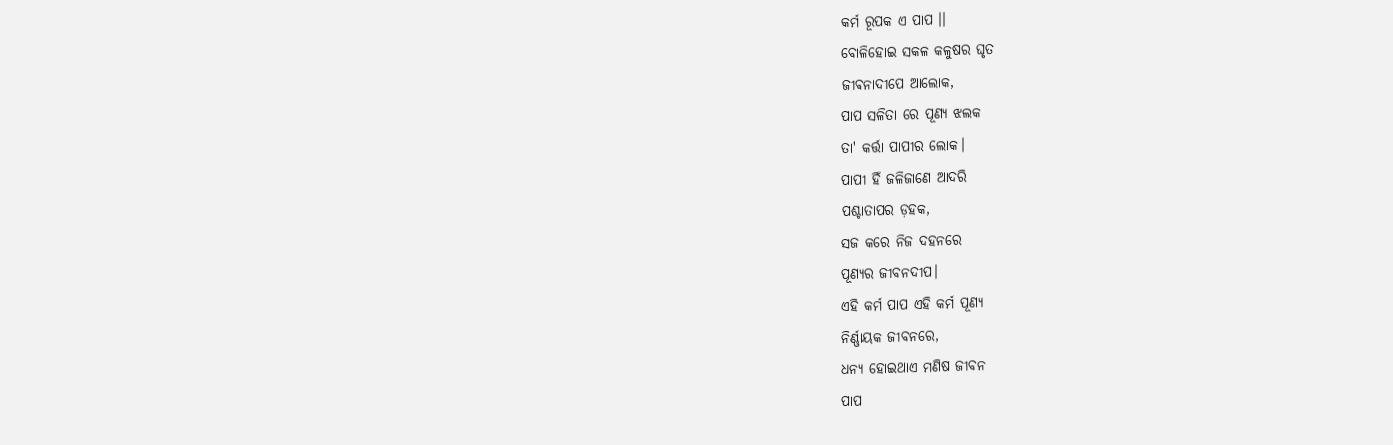କର୍ମ ରୂପକ ଏ ପାପ ।।
ବୋଳିହୋଇ ସକଳ କଳୁଷର ଘୃତ
ଜୀଵନାଦୀପେ ଆଲୋକ,
ପାପ ସଳିତା ରେ ପୂଣ୍ୟ ଝଲକ
ତା' କର୍ତ୍ତା ପାପୀର ଲୋକ।
ପାପୀ ହିଁ ଜଳିଜାଣେ ଆଦରି
ପଶ୍ଚାତାପର ଡ଼ହକ,
ସଜ କରେ ନିଜ ଦହନରେ
ପୂଣ୍ୟର ଜୀବନଦୀପ।
ଏହି କର୍ମ ପାପ ଏହି କର୍ମ ପୂଣ୍ୟ
ନିର୍ଣ୍ଣାୟକ ଜୀବନରେ,
ଧନ୍ୟ ହୋଇଥାଏ ମଣିଷ ଜୀବନ
ପାପ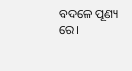ବଦଳେ ପୂଣ୍ୟ ରେ।